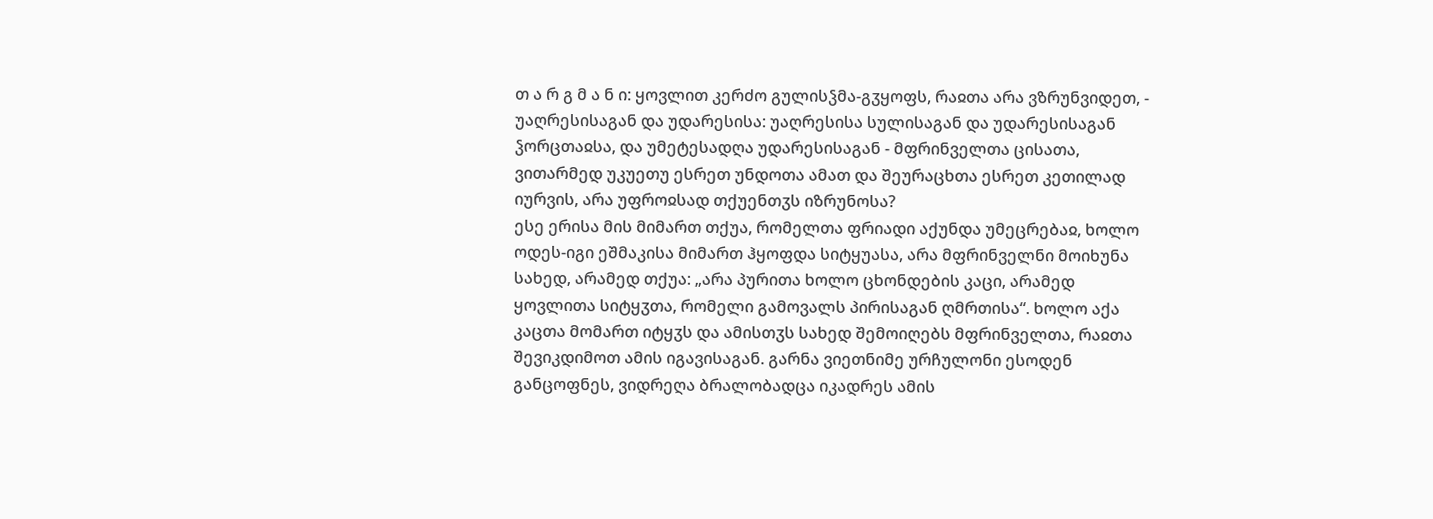თ ა რ გ მ ა ნ ი: ყოვლით კერძო გულისჴმა-გჳყოფს, რაჲთა არა ვზრუნვიდეთ, - უაღრესისაგან და უდარესისა: უაღრესისა სულისაგან და უდარესისაგან ჴორცთაჲსა, და უმეტესადღა უდარესისაგან - მფრინველთა ცისათა, ვითარმედ უკუეთუ ესრეთ უნდოთა ამათ და შეურაცხთა ესრეთ კეთილად იურვის, არა უფროჲსად თქუენთჳს იზრუნოსა?
ესე ერისა მის მიმართ თქუა, რომელთა ფრიადი აქუნდა უმეცრებაჲ, ხოლო ოდეს-იგი ეშმაკისა მიმართ ჰყოფდა სიტყუასა, არა მფრინველნი მოიხუნა სახედ, არამედ თქუა: „არა პურითა ხოლო ცხონდების კაცი, არამედ ყოვლითა სიტყჳთა, რომელი გამოვალს პირისაგან ღმრთისა“. ხოლო აქა კაცთა მომართ იტყჳს და ამისთჳს სახედ შემოიღებს მფრინველთა, რაჲთა შევიკდიმოთ ამის იგავისაგან. გარნა ვიეთნიმე ურჩულონი ესოდენ განცოფნეს, ვიდრეღა ბრალობადცა იკადრეს ამის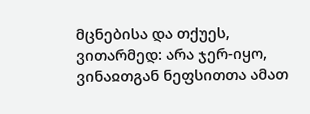მცნებისა და თქუეს, ვითარმედ: არა ჯერ-იყო, ვინაჲთგან ნეფსითთა ამათ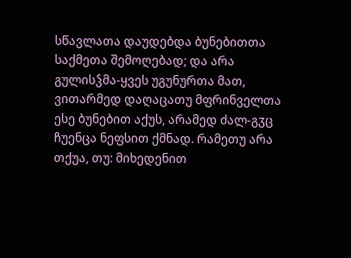სწავლათა დაუდებდა ბუნებითთა საქმეთა შემოღებად; და არა გულისჴმა-ყვეს უგუნურთა მათ, ვითარმედ დაღაცათუ მფრინველთა ესე ბუნებით აქუს, არამედ ძალ-გჳც ჩუენცა ნეფსით ქმნად. რამეთუ არა თქუა, თუ: მიხედენით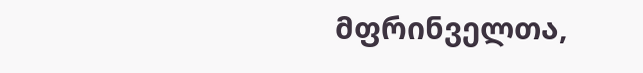მფრინველთა,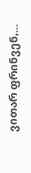ვითარ ფრინვენ,...